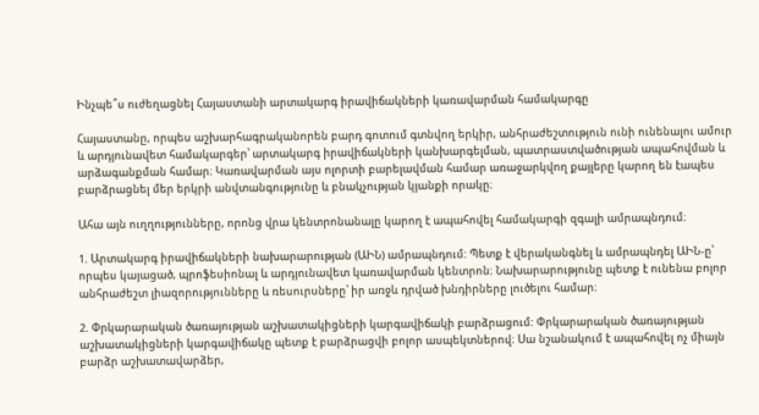Ինչպե՞ս ուժեղացնել Հայաստանի արտակարգ իրավիճակների կառավարման համակարգը

Հայաստանը, որպես աշխարհագրականորեն բարդ գոտում գտնվող երկիր, անհրաժեշտություն ունի ունենալու ամուր և արդյունավետ համակարգեր՝ արտակարգ իրավիճակների կանխարգելման, պատրաստվածության ապահովման և արձագանքման համար։ Կառավարման այս ոլորտի բարելավման համար առաջարկվող քայլերը կարող են էապես բարձրացնել մեր երկրի անվտանգությունը և բնակչության կյանքի որակը։

Ահա այն ուղղությունները, որոնց վրա կենտրոնանալը կարող է ապահովել համակարգի զգալի ամրապնդում։

1. Արտակարգ իրավիճակների նախարարության (ԱԻՆ) ամրապնդում: Պետք է վերականգնել և ամրապնդել ԱԻՆ-ը՝ որպես կայացած, պրոֆեսիոնալ և արդյունավետ կառավարման կենտրոն։ Նախարարությունը պետք է ունենա բոլոր անհրաժեշտ լիազորությունները և ռեսուրսները՝ իր առջև դրված խնդիրները լուծելու համար։

2. Փրկարարական ծառայության աշխատակիցների կարգավիճակի բարձրացում: Փրկարարական ծառայության աշխատակիցների կարգավիճակը պետք է բարձրացվի բոլոր ասպեկտներով։ Սա նշանակում է ապահովել ոչ միայն բարձր աշխատավարձեր,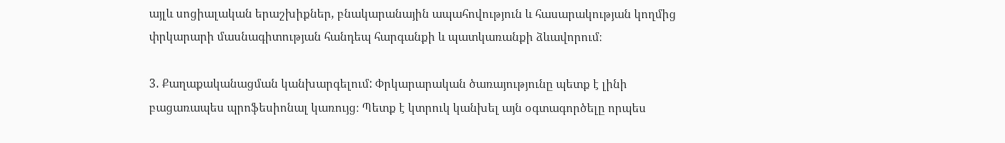այլև սոցիալական երաշխիքներ, բնակարանային ապահովություն և հասարակության կողմից փրկարարի մասնագիտության հանդեպ հարգանքի և պատկառանքի ձևավորում։

3. Քաղաքականացման կանխարգելում: Փրկարարական ծառայությունը պետք է լինի բացառապես պրոֆեսիոնալ կառույց։ Պետք է կտրուկ կանխել այն օգտագործելը որպես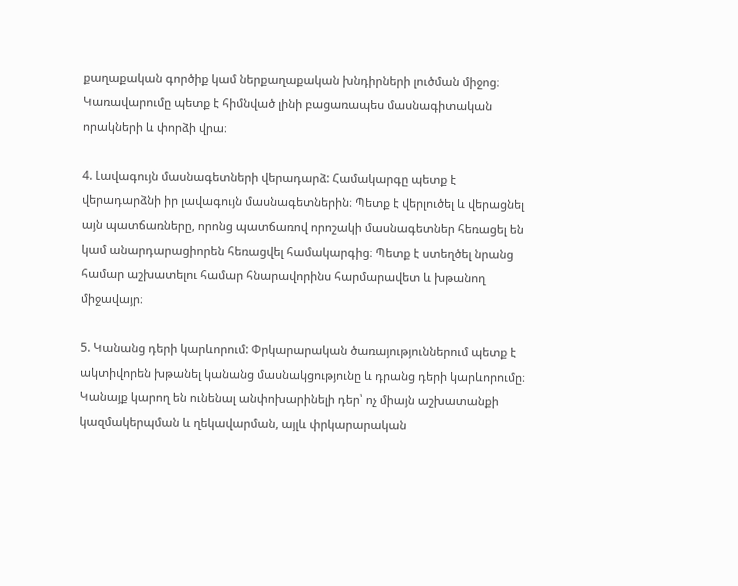քաղաքական գործիք կամ ներքաղաքական խնդիրների լուծման միջոց։ Կառավարումը պետք է հիմնված լինի բացառապես մասնագիտական որակների և փորձի վրա։

4. Լավագույն մասնագետների վերադարձ: Համակարգը պետք է վերադարձնի իր լավագույն մասնագետներին։ Պետք է վերլուծել և վերացնել այն պատճառները, որոնց պատճառով որոշակի մասնագետներ հեռացել են կամ անարդարացիորեն հեռացվել համակարգից։ Պետք է ստեղծել նրանց համար աշխատելու համար հնարավորինս հարմարավետ և խթանող միջավայր։

5. Կանանց դերի կարևորում: Փրկարարական ծառայություններում պետք է ակտիվորեն խթանել կանանց մասնակցությունը և դրանց դերի կարևորումը։ Կանայք կարող են ունենալ անփոխարինելի դեր՝ ոչ միայն աշխատանքի կազմակերպման և ղեկավարման, այլև փրկարարական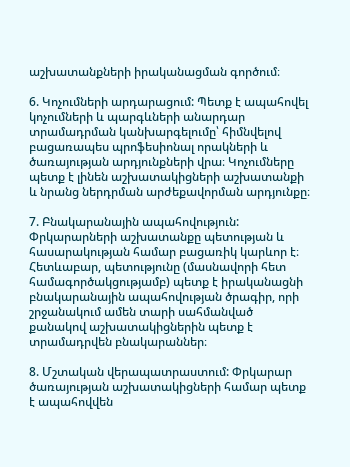աշխատանքների իրականացման գործում։

6. Կոչումների արդարացում: Պետք է ապահովել կոչումների և պարգևների անարդար տրամադրման կանխարգելումը՝ հիմնվելով բացառապես պրոֆեսիոնալ որակների և ծառայության արդյունքների վրա։ Կոչումները պետք է լինեն աշխատակիցների աշխատանքի և նրանց ներդրման արժեքավորման արդյունքը։

7. Բնակարանային ապահովություն: Փրկարարների աշխատանքը պետության և հասարակության համար բացառիկ կարևոր է։ Հետևաբար, պետությունը (մասնավորի հետ համագործակցությամբ) պետք է իրականացնի բնակարանային ապահովության ծրագիր, որի շրջանակում ամեն տարի սահմանված քանակով աշխատակիցներին պետք է տրամադրվեն բնակարաններ։

8. Մշտական վերապատրաստում: Փրկարար ծառայության աշխատակիցների համար պետք է ապահովվեն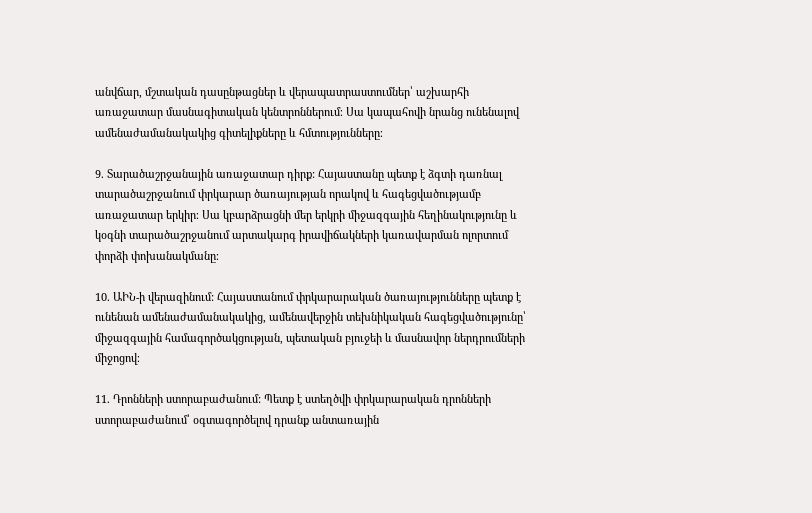անվճար, մշտական դասընթացներ և վերապատրաստումներ՝ աշխարհի առաջատար մասնագիտական կենտրոններում։ Սա կապահովի նրանց ունենալով ամենաժամանակակից գիտելիքները և հմտությունները։

9. Տարածաշրջանային առաջատար դիրք: Հայաստանը պետք է ձգտի դառնալ տարածաշրջանում փրկարար ծառայության որակով և հագեցվածությամբ առաջատար երկիր։ Սա կբարձրացնի մեր երկրի միջազգային հեղինակությունը և կօգնի տարածաշրջանում արտակարգ իրավիճակների կառավարման ոլորտում փորձի փոխանակմանը։

10. ԱԻՆ-ի վերազինում: Հայաստանում փրկարարական ծառայությունները պետք է ունենան ամենաժամանակակից, ամենավերջին տեխնիկական հագեցվածությունը՝ միջազգային համագործակցության, պետական բյուջեի և մասնավոր ներդրումների միջոցով։

11. Դրոնների ստորաբաժանում: Պետք է ստեղծվի փրկարարական դրոնների ստորաբաժանում՝ օգտագործելով դրանք անտառային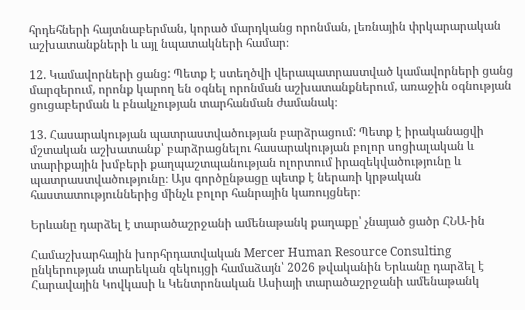հրդեհների հայտնաբերման, կորած մարդկանց որոնման, լեռնային փրկարարական աշխատանքների և այլ նպատակների համար։

12. Կամավորների ցանց: Պետք է ստեղծվի վերապատրաստված կամավորների ցանց մարզերում, որոնք կարող են օգնել որոնման աշխատանքներում, առաջին օգնության ցուցաբերման և բնակչության տարհանման ժամանակ։

13. Հասարակության պատրաստվածության բարձրացում: Պետք է իրականացվի մշտական աշխատանք՝ բարձրացնելու հասարակության բոլոր սոցիալական և տարիքային խմբերի քաղպաշտպանության ոլորտում իրազեկվածությունը և պատրաստվածությունը։ Այս գործընթացը պետք է ներառի կրթական հաստատություններից մինչև բոլոր հանրային կառույցներ։

Երևանը դարձել է տարածաշրջանի ամենաթանկ քաղաքը՝ չնայած ցածր ՀՆԱ-ին

Համաշխարհային խորհրդատվական Mercer Human Resource Consulting ընկերության տարեկան զեկույցի համաձայն՝ 2026 թվականին Երևանը դարձել է Հարավային Կովկասի և Կենտրոնական Ասիայի տարածաշրջանի ամենաթանկ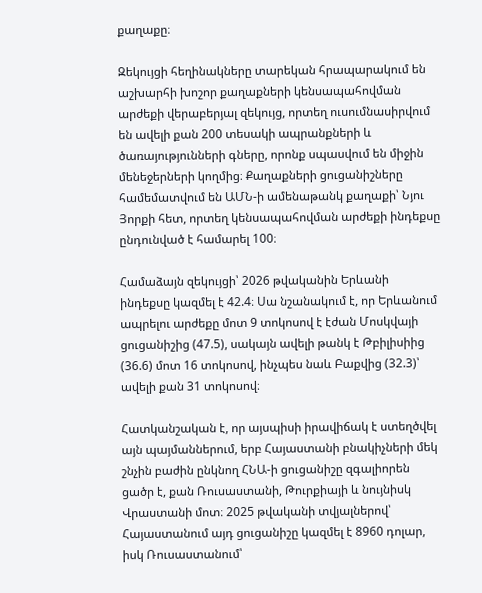քաղաքը։

Զեկույցի հեղինակները տարեկան հրապարակում են աշխարհի խոշոր քաղաքների կենսապահովման արժեքի վերաբերյալ զեկույց, որտեղ ուսումնասիրվում են ավելի քան 200 տեսակի ապրանքների և ծառայությունների գները, որոնք սպասվում են միջին մենեջերների կողմից։ Քաղաքների ցուցանիշները համեմատվում են ԱՄՆ-ի ամենաթանկ քաղաքի՝ Նյու Յորքի հետ, որտեղ կենսապահովման արժեքի ինդեքսը ընդունված է համարել 100։

Համաձայն զեկույցի՝ 2026 թվականին Երևանի ինդեքսը կազմել է 42.4։ Սա նշանակում է, որ Երևանում ապրելու արժեքը մոտ 9 տոկոսով է էժան Մոսկվայի ցուցանիշից (47.5), սակայն ավելի թանկ է Թբիլիսիից (36.6) մոտ 16 տոկոսով, ինչպես նաև Բաքվից (32.3)՝ ավելի քան 31 տոկոսով։

Հատկանշական է, որ այսպիսի իրավիճակ է ստեղծվել այն պայմաններում, երբ Հայաստանի բնակիչների մեկ շնչին բաժին ընկնող ՀՆԱ-ի ցուցանիշը զգալիորեն ցածր է, քան Ռուսաստանի, Թուրքիայի և նույնիսկ Վրաստանի մոտ։ 2025 թվականի տվյալներով՝ Հայաստանում այդ ցուցանիշը կազմել է 8960 դոլար, իսկ Ռուսաստանում՝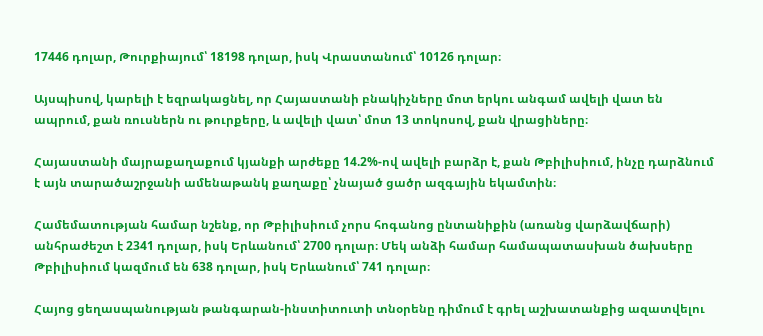17446 դոլար, Թուրքիայում՝ 18198 դոլար, իսկ Վրաստանում՝ 10126 դոլար։

Այսպիսով, կարելի է եզրակացնել, որ Հայաստանի բնակիչները մոտ երկու անգամ ավելի վատ են ապրում, քան ռուսներն ու թուրքերը, և ավելի վատ՝ մոտ 13 տոկոսով, քան վրացիները։

Հայաստանի մայրաքաղաքում կյանքի արժեքը 14.2%-ով ավելի բարձր է, քան Թբիլիսիում, ինչը դարձնում է այն տարածաշրջանի ամենաթանկ քաղաքը՝ չնայած ցածր ազգային եկամտին։

Համեմատության համար նշենք, որ Թբիլիսիում չորս հոգանոց ընտանիքին (առանց վարձավճարի) անհրաժեշտ է 2341 դոլար, իսկ Երևանում՝ 2700 դոլար։ Մեկ անձի համար համապատասխան ծախսերը Թբիլիսիում կազմում են 638 դոլար, իսկ Երևանում՝ 741 դոլար։

Հայոց ցեղասպանության թանգարան-ինստիտուտի տնօրենը դիմում է գրել աշխատանքից ազատվելու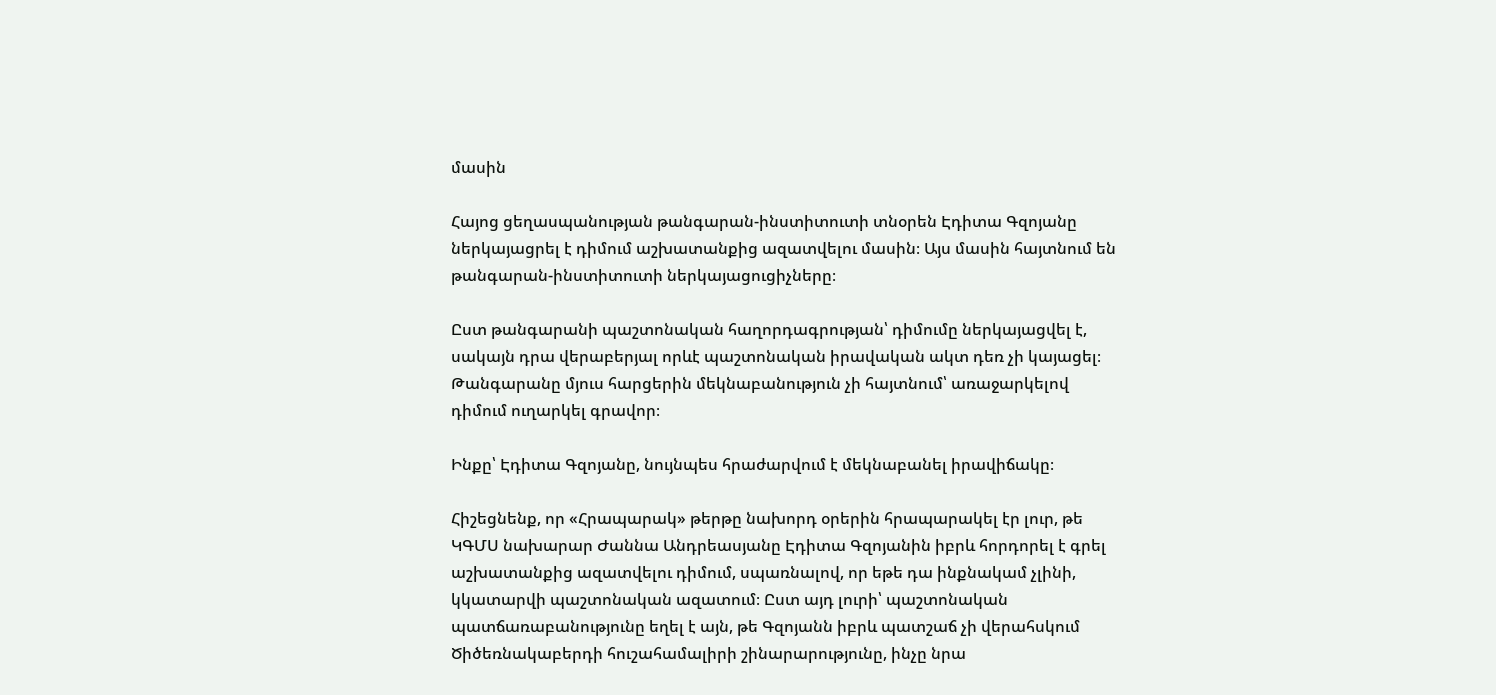մասին

Հայոց ցեղասպանության թանգարան-ինստիտուտի տնօրեն Էդիտա Գզոյանը ներկայացրել է դիմում աշխատանքից ազատվելու մասին։ Այս մասին հայտնում են թանգարան-ինստիտուտի ներկայացուցիչները։

Ըստ թանգարանի պաշտոնական հաղորդագրության՝ դիմումը ներկայացվել է, սակայն դրա վերաբերյալ որևէ պաշտոնական իրավական ակտ դեռ չի կայացել։ Թանգարանը մյուս հարցերին մեկնաբանություն չի հայտնում՝ առաջարկելով դիմում ուղարկել գրավոր։

Ինքը՝ Էդիտա Գզոյանը, նույնպես հրաժարվում է մեկնաբանել իրավիճակը։

Հիշեցնենք, որ «Հրապարակ» թերթը նախորդ օրերին հրապարակել էր լուր, թե ԿԳՄՍ նախարար Ժաննա Անդրեասյանը Էդիտա Գզոյանին իբրև հորդորել է գրել աշխատանքից ազատվելու դիմում, սպառնալով, որ եթե դա ինքնակամ չլինի, կկատարվի պաշտոնական ազատում։ Ըստ այդ լուրի՝ պաշտոնական պատճառաբանությունը եղել է այն, թե Գզոյանն իբրև պատշաճ չի վերահսկում Ծիծեռնակաբերդի հուշահամալիրի շինարարությունը, ինչը նրա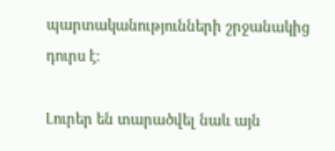պարտականությունների շրջանակից դուրս է։

Լուրեր են տարածվել նաև այն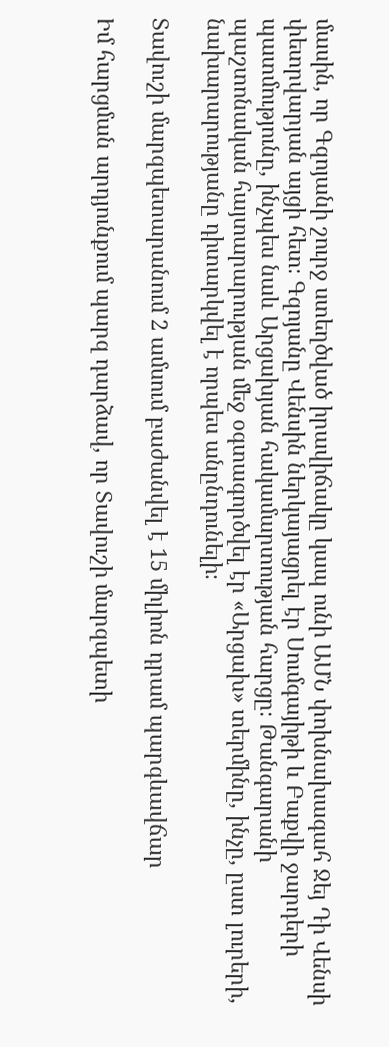մասին, որ Գզոյանի շուրջ ստեղծված իրավիճակը կապ ունի ԱՄՆ փոխնախագահ Ջեյ Դի Վենսի փետրվարյան այցի հետ։ Գզոյանը Վենսին ներկայացրել էր Սումգայիթի և Բաքվի ջարդերի պատմությունը, ինչպես նաև Արցախյան հակամարտության հարցը։ Թանգարանի պաշտոնական հայտարարության մեջ օգտագործվել էր «Արցախ» տերմինը, ինչը, ըստ լուրերի, նախարարությանը դիտարկվել է որպես անընդունելի։

Տավուշի մարզպետարանում 2 ամսում բաժանվել է 15 միլիոն դրամ պարգևավճար

Իմ հարցման արդյունքում պարզ դարձավ, որ Տավուշի մարզպետի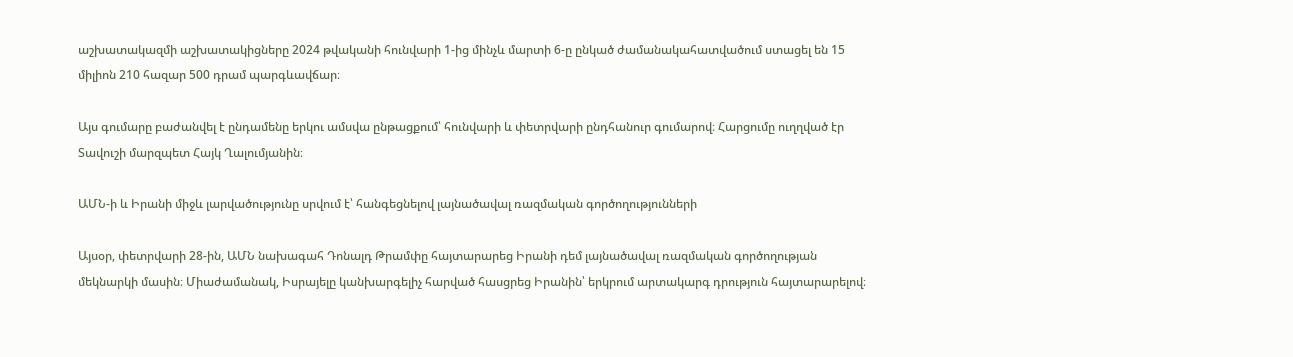աշխատակազմի աշխատակիցները 2024 թվականի հունվարի 1-ից մինչև մարտի 6-ը ընկած ժամանակահատվածում ստացել են 15 միլիոն 210 հազար 500 դրամ պարգևավճար։

Այս գումարը բաժանվել է ընդամենը երկու ամսվա ընթացքում՝ հունվարի և փետրվարի ընդհանուր գումարով։ Հարցումը ուղղված էր Տավուշի մարզպետ Հայկ Ղալումյանին։

ԱՄՆ-ի և Իրանի միջև լարվածությունը սրվում է՝ հանգեցնելով լայնածավալ ռազմական գործողությունների

Այսօր, փետրվարի 28-ին, ԱՄՆ նախագահ Դոնալդ Թրամփը հայտարարեց Իրանի դեմ լայնածավալ ռազմական գործողության մեկնարկի մասին։ Միաժամանակ, Իսրայելը կանխարգելիչ հարված հասցրեց Իրանին՝ երկրում արտակարգ դրություն հայտարարելով։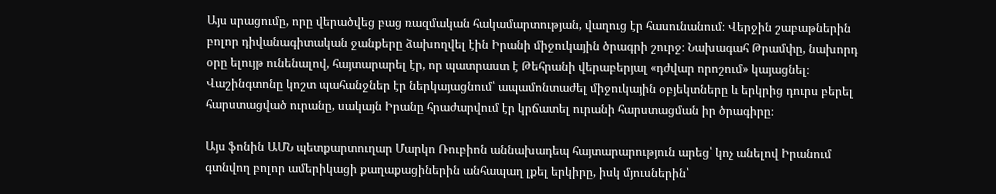Այս սրացումը, որը վերածվեց բաց ռազմական հակամարտության, վաղուց էր հասունանում։ Վերջին շաբաթներին բոլոր դիվանագիտական ջանքերը ձախողվել էին Իրանի միջուկային ծրագրի շուրջ։ Նախագահ Թրամփը, նախորդ օրը ելույթ ունենալով, հայտարարել էր, որ պատրաստ է Թեհրանի վերաբերյալ «դժվար որոշում» կայացնել։ Վաշինգտոնը կոշտ պահանջներ էր ներկայացնում՝ ապամոնտաժել միջուկային օբյեկտները և երկրից դուրս բերել հարստացված ուրանը, սակայն Իրանը հրաժարվում էր կրճատել ուրանի հարստացման իր ծրագիրը։

Այս ֆոնին ԱՄՆ պետքարտուղար Մարկո Ռուբիոն աննախադեպ հայտարարություն արեց՝ կոչ անելով Իրանում գտնվող բոլոր ամերիկացի քաղաքացիներին անհապաղ լքել երկիրը, իսկ մյուսներին՝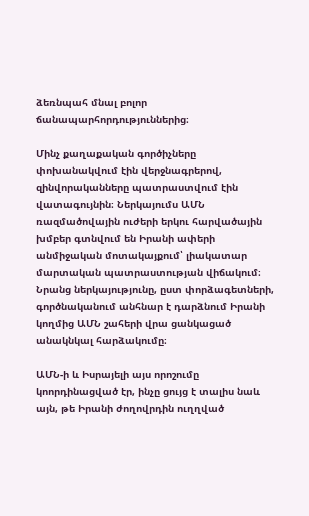ձեռնպահ մնալ բոլոր ճանապարհորդություններից։

Մինչ քաղաքական գործիչները փոխանակվում էին վերջնագրերով, զինվորականները պատրաստվում էին վատագույնին։ Ներկայումս ԱՄՆ ռազմածովային ուժերի երկու հարվածային խմբեր գտնվում են Իրանի ափերի անմիջական մոտակայքում՝ լիակատար մարտական պատրաստության վիճակում։ Նրանց ներկայությունը, ըստ փորձագետների, գործնականում անհնար է դարձնում Իրանի կողմից ԱՄՆ շահերի վրա ցանկացած անակնկալ հարձակումը։

ԱՄՆ-ի և Իսրայելի այս որոշումը կոորդինացված էր, ինչը ցույց է տալիս նաև այն, թե Իրանի ժողովրդին ուղղված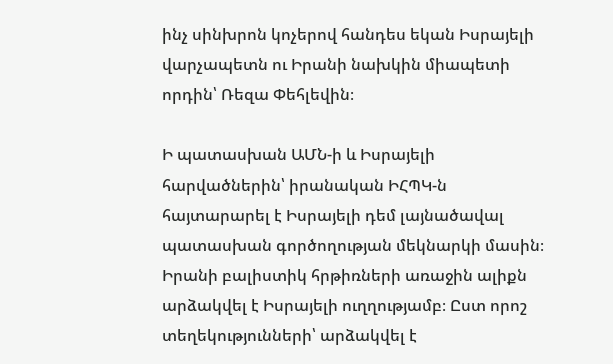ինչ սինխրոն կոչերով հանդես եկան Իսրայելի վարչապետն ու Իրանի նախկին միապետի որդին՝ Ռեզա Փեհլեվին։

Ի պատասխան ԱՄՆ-ի և Իսրայելի հարվածներին՝ իրանական ԻՀՊԿ-ն հայտարարել է Իսրայելի դեմ լայնածավալ պատասխան գործողության մեկնարկի մասին։ Իրանի բալիստիկ հրթիռների առաջին ալիքն արձակվել է Իսրայելի ուղղությամբ։ Ըստ որոշ տեղեկությունների՝ արձակվել է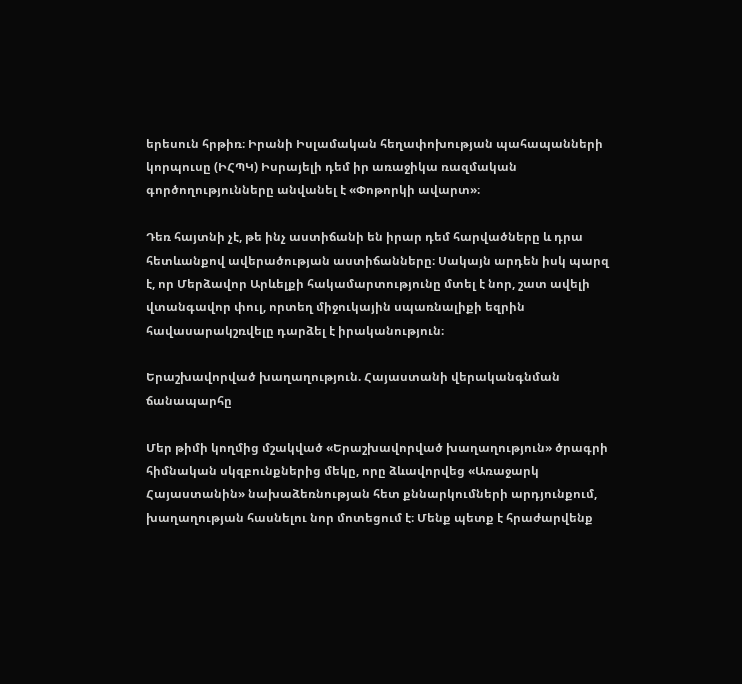երեսուն հրթիռ։ Իրանի Իսլամական հեղափոխության պահապանների կորպուսը (ԻՀՊԿ) Իսրայելի դեմ իր առաջիկա ռազմական գործողությունները անվանել է «Փոթորկի ավարտ»։

Դեռ հայտնի չէ, թե ինչ աստիճանի են իրար դեմ հարվածները և դրա հետևանքով ավերածության աստիճանները։ Սակայն արդեն իսկ պարզ է, որ Մերձավոր Արևելքի հակամարտությունը մտել է նոր, շատ ավելի վտանգավոր փուլ, որտեղ միջուկային սպառնալիքի եզրին հավասարակշռվելը դարձել է իրականություն։

Երաշխավորված խաղաղություն. Հայաստանի վերականգնման ճանապարհը

Մեր թիմի կողմից մշակված «Երաշխավորված խաղաղություն» ծրագրի հիմնական սկզբունքներից մեկը, որը ձևավորվեց «Առաջարկ Հայաստանին» նախաձեռնության հետ քննարկումների արդյունքում, խաղաղության հասնելու նոր մոտեցում է։ Մենք պետք է հրաժարվենք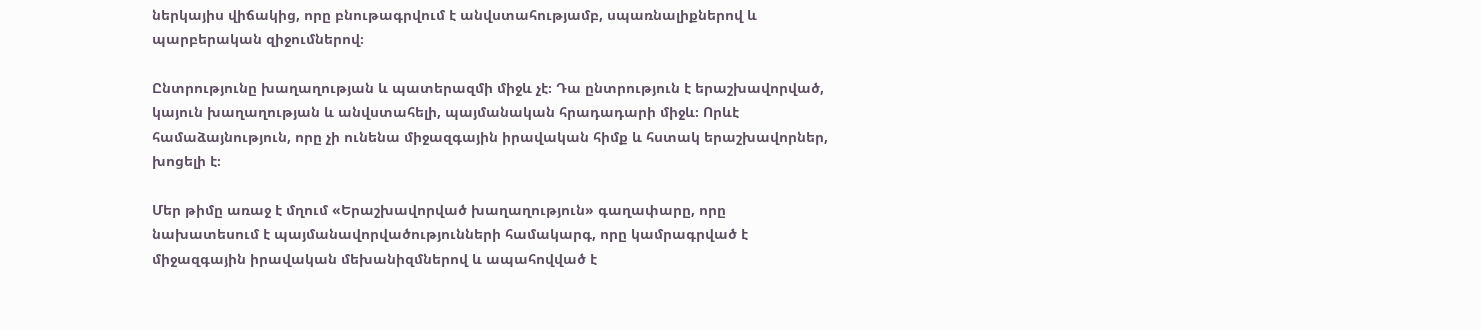ներկայիս վիճակից, որը բնութագրվում է անվստահությամբ, սպառնալիքներով և պարբերական զիջումներով։

Ընտրությունը խաղաղության և պատերազմի միջև չէ։ Դա ընտրություն է երաշխավորված, կայուն խաղաղության և անվստահելի, պայմանական հրադադարի միջև։ Որևէ համաձայնություն, որը չի ունենա միջազգային իրավական հիմք և հստակ երաշխավորներ, խոցելի է։

Մեր թիմը առաջ է մղում «Երաշխավորված խաղաղություն» գաղափարը, որը նախատեսում է պայմանավորվածությունների համակարգ, որը կամրագրված է միջազգային իրավական մեխանիզմներով և ապահովված է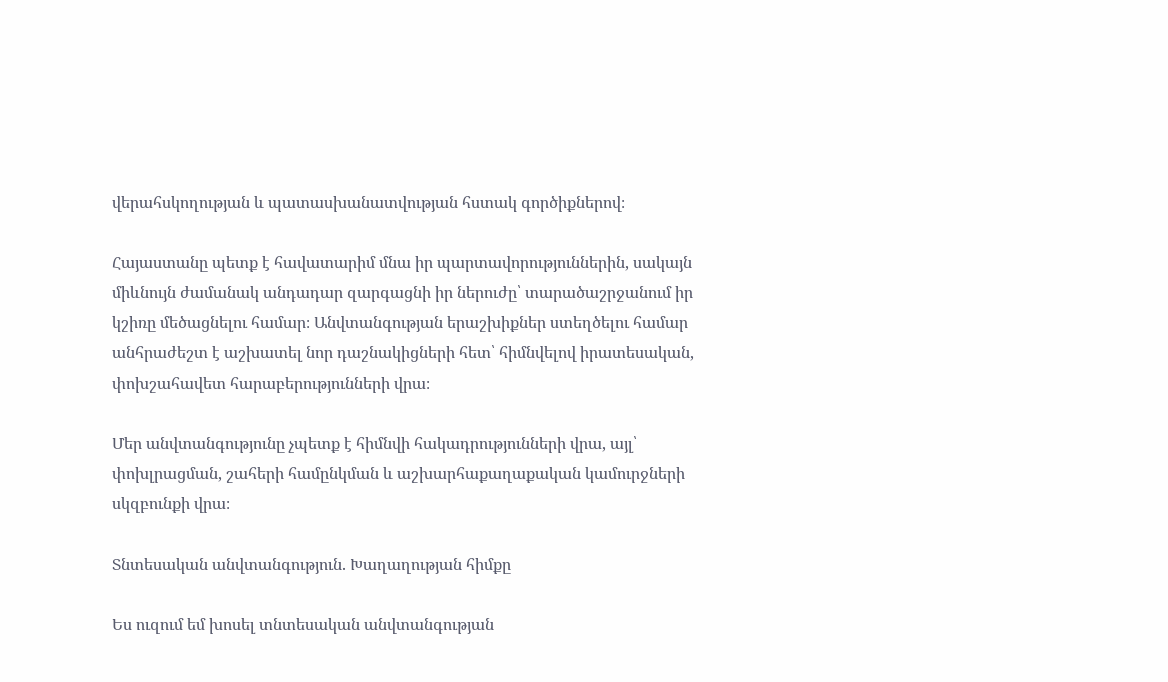վերահսկողության և պատասխանատվության հստակ գործիքներով։

Հայաստանը պետք է հավատարիմ մնա իր պարտավորություններին, սակայն միևնույն ժամանակ անդադար զարգացնի իր ներուժը՝ տարածաշրջանում իր կշիռը մեծացնելու համար։ Անվտանգության երաշխիքներ ստեղծելու համար անհրաժեշտ է աշխատել նոր դաշնակիցների հետ՝ հիմնվելով իրատեսական, փոխշահավետ հարաբերությունների վրա։

Մեր անվտանգությունը չպետք է հիմնվի հակադրությունների վրա, այլ՝ փոխլրացման, շահերի համընկման և աշխարհաքաղաքական կամուրջների սկզբունքի վրա։

Տնտեսական անվտանգություն. Խաղաղության հիմքը

Ես ուզում եմ խոսել տնտեսական անվտանգության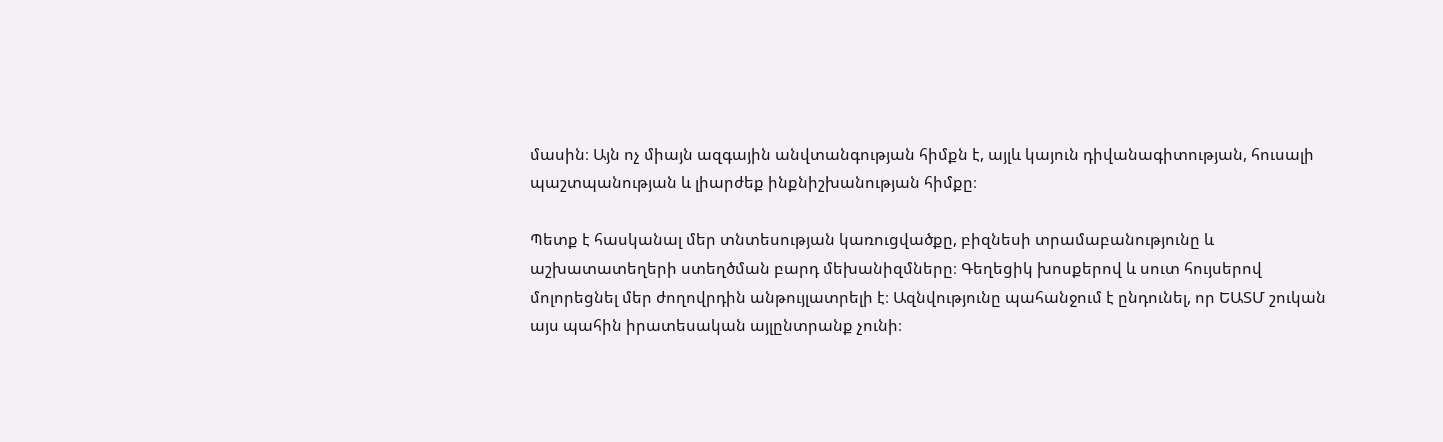մասին։ Այն ոչ միայն ազգային անվտանգության հիմքն է, այլև կայուն դիվանագիտության, հուսալի պաշտպանության և լիարժեք ինքնիշխանության հիմքը։

Պետք է հասկանալ մեր տնտեսության կառուցվածքը, բիզնեսի տրամաբանությունը և աշխատատեղերի ստեղծման բարդ մեխանիզմները։ Գեղեցիկ խոսքերով և սուտ հույսերով մոլորեցնել մեր ժողովրդին անթույլատրելի է։ Ազնվությունը պահանջում է ընդունել, որ ԵԱՏՄ շուկան այս պահին իրատեսական այլընտրանք չունի։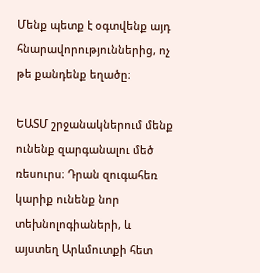Մենք պետք է օգտվենք այդ հնարավորություններից, ոչ թե քանդենք եղածը։

ԵԱՏՄ շրջանակներում մենք ունենք զարգանալու մեծ ռեսուրս։ Դրան զուգահեռ կարիք ունենք նոր տեխնոլոգիաների, և այստեղ Արևմուտքի հետ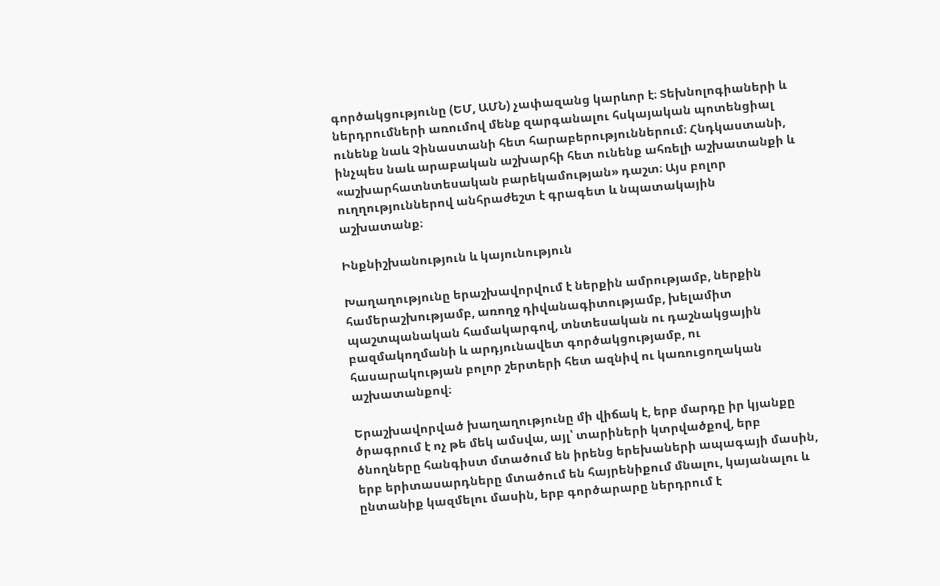գործակցությունը (ԵՄ, ԱՄՆ) չափազանց կարևոր է։ Տեխնոլոգիաների և ներդրումների առումով մենք զարգանալու հսկայական պոտենցիալ ունենք նաև Չինաստանի հետ հարաբերություններում։ Հնդկաստանի, ինչպես նաև արաբական աշխարհի հետ ունենք ահռելի աշխատանքի և «աշխարհատնտեսական բարեկամության» դաշտ։ Այս բոլոր ուղղություններով անհրաժեշտ է գրագետ և նպատակային աշխատանք։

Ինքնիշխանություն և կայունություն

Խաղաղությունը երաշխավորվում է ներքին ամրությամբ, ներքին համերաշխությամբ, առողջ դիվանագիտությամբ, խելամիտ պաշտպանական համակարգով, տնտեսական ու դաշնակցային բազմակողմանի և արդյունավետ գործակցությամբ, ու հասարակության բոլոր շերտերի հետ ազնիվ ու կառուցողական աշխատանքով։

Երաշխավորված խաղաղությունը մի վիճակ է, երբ մարդը իր կյանքը ծրագրում է ոչ թե մեկ ամսվա, այլ՝ տարիների կտրվածքով, երբ ծնողները հանգիստ մտածում են իրենց երեխաների ապագայի մասին, երբ երիտասարդները մտածում են հայրենիքում մնալու, կայանալու և ընտանիք կազմելու մասին, երբ գործարարը ներդրում է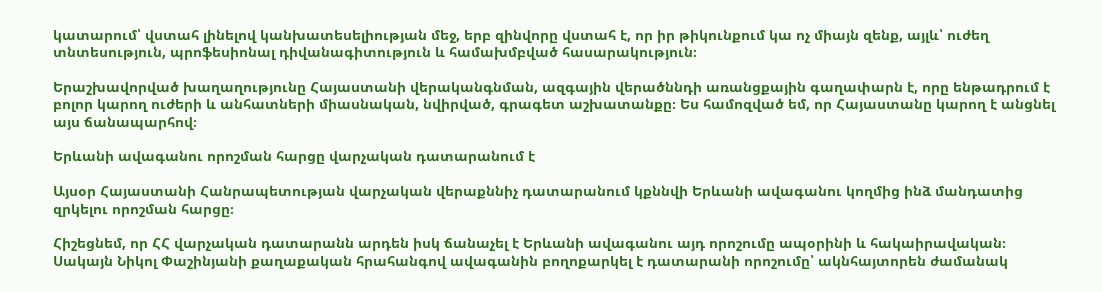կատարում՝ վստահ լինելով կանխատեսելիության մեջ, երբ զինվորը վստահ է, որ իր թիկունքում կա ոչ միայն զենք, այլև՝ ուժեղ տնտեսություն, պրոֆեսիոնալ դիվանագիտություն և համախմբված հասարակություն։

Երաշխավորված խաղաղությունը Հայաստանի վերականգնման, ազգային վերածննդի առանցքային գաղափարն է, որը ենթադրում է բոլոր կարող ուժերի և անհատների միասնական, նվիրված, գրագետ աշխատանքը։ Ես համոզված եմ, որ Հայաստանը կարող է անցնել այս ճանապարհով։

Երևանի ավագանու որոշման հարցը վարչական դատարանում է

Այսօր Հայաստանի Հանրապետության վարչական վերաքննիչ դատարանում կքննվի Երևանի ավագանու կողմից ինձ մանդատից զրկելու որոշման հարցը։

Հիշեցնեմ, որ ՀՀ վարչական դատարանն արդեն իսկ ճանաչել է Երևանի ավագանու այդ որոշումը ապօրինի և հակաիրավական։ Սակայն Նիկոլ Փաշինյանի քաղաքական հրահանգով ավագանին բողոքարկել է դատարանի որոշումը՝ ակնհայտորեն ժամանակ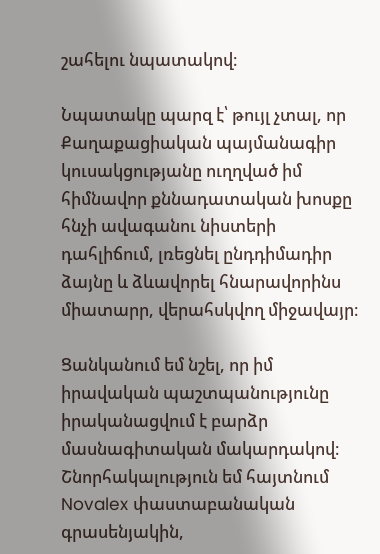շահելու նպատակով։

Նպատակը պարզ է՝ թույլ չտալ, որ Քաղաքացիական պայմանագիր կուսակցությանը ուղղված իմ հիմնավոր քննադատական խոսքը հնչի ավագանու նիստերի դահլիճում, լռեցնել ընդդիմադիր ձայնը և ձևավորել հնարավորինս միատարր, վերահսկվող միջավայր։

Ցանկանում եմ նշել, որ իմ իրավական պաշտպանությունը իրականացվում է բարձր մասնագիտական մակարդակով։ Շնորհակալություն եմ հայտնում Novalex փաստաբանական գրասենյակին,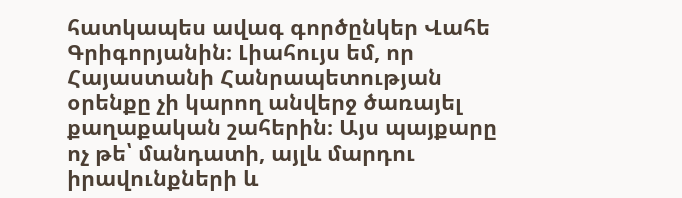հատկապես ավագ գործընկեր Վահե Գրիգորյանին։ Լիահույս եմ, որ Հայաստանի Հանրապետության օրենքը չի կարող անվերջ ծառայել քաղաքական շահերին։ Այս պայքարը ոչ թե՝ մանդատի, այլև մարդու իրավունքների և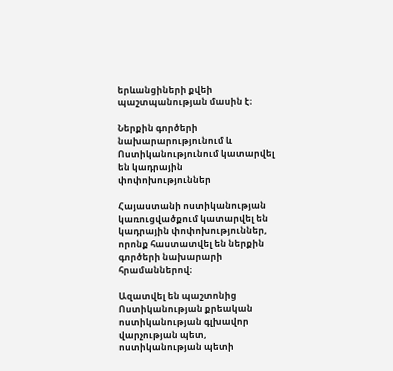երևանցիների քվեի պաշտպանության մասին է։

Ներքին գործերի նախարարությունում և Ոստիկանությունում կատարվել են կադրային փոփոխություններ

Հայաստանի ոստիկանության կառուցվածքում կատարվել են կադրային փոփոխություններ, որոնք հաստատվել են ներքին գործերի նախարարի հրամաններով։

Ազատվել են պաշտոնից Ոստիկանության քրեական ոստիկանության գլխավոր վարչության պետ, ոստիկանության պետի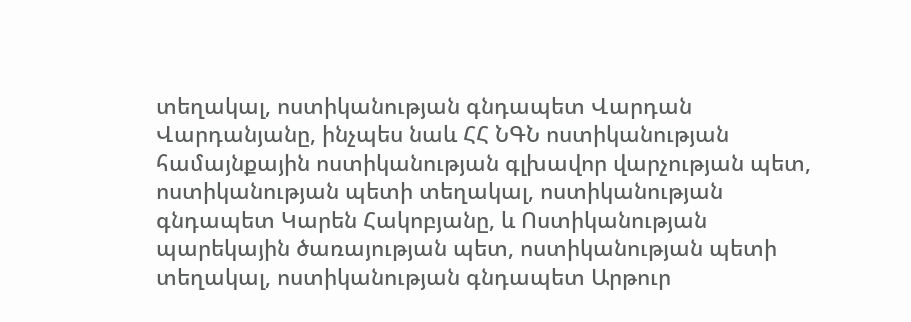տեղակալ, ոստիկանության գնդապետ Վարդան Վարդանյանը, ինչպես նաև ՀՀ ՆԳՆ ոստիկանության համայնքային ոստիկանության գլխավոր վարչության պետ, ոստիկանության պետի տեղակալ, ոստիկանության գնդապետ Կարեն Հակոբյանը, և Ոստիկանության պարեկային ծառայության պետ, ոստիկանության պետի տեղակալ, ոստիկանության գնդապետ Արթուր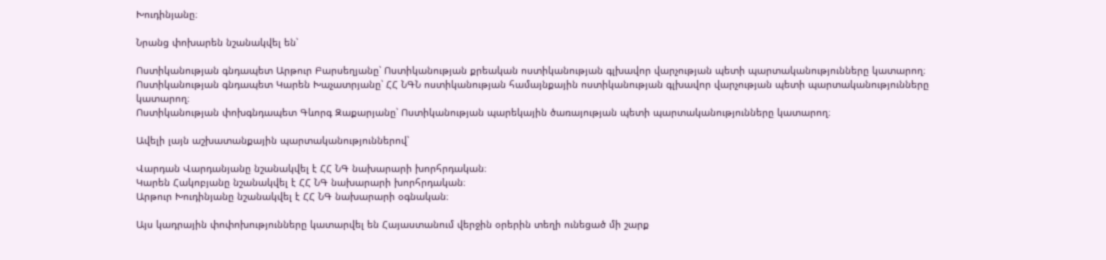Խուդինյանը։

Նրանց փոխարեն նշանակվել են՝

Ոստիկանության գնդապետ Արթուր Բարսեղյանը՝ Ոստիկանության քրեական ոստիկանության գլխավոր վարչության պետի պարտականությունները կատարող։
Ոստիկանության գնդապետ Կարեն Խաչատրյանը՝ ՀՀ ՆԳՆ ոստիկանության համայնքային ոստիկանության գլխավոր վարչության պետի պարտականությունները կատարող։
Ոստիկանության փոխգնդապետ Գևորգ Զաքարյանը՝ Ոստիկանության պարեկային ծառայության պետի պարտականությունները կատարող։

Ավելի լայն աշխատանքային պարտականություններով՝

Վարդան Վարդանյանը նշանակվել է ՀՀ ՆԳ նախարարի խորհրդական։
Կարեն Հակոբյանը նշանակվել է ՀՀ ՆԳ նախարարի խորհրդական։
Արթուր Խուդինյանը նշանակվել է ՀՀ ՆԳ նախարարի օգնական։

Այս կադրային փոփոխությունները կատարվել են Հայաստանում վերջին օրերին տեղի ունեցած մի շարք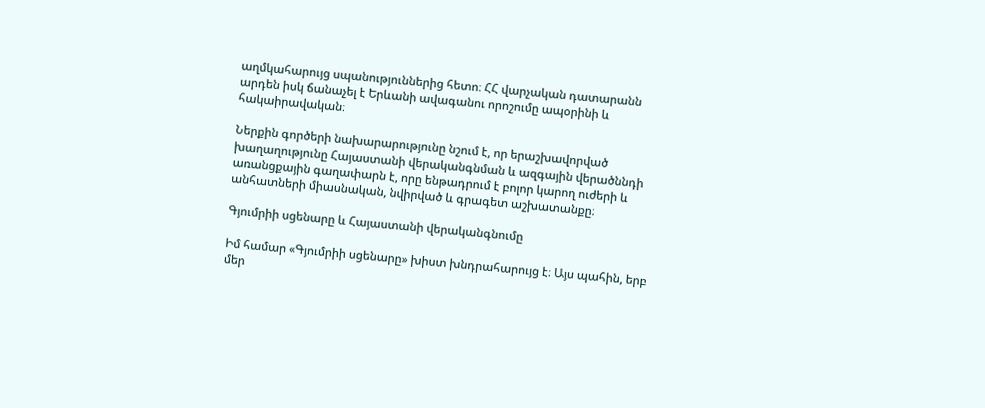աղմկահարույց սպանություններից հետո։ ՀՀ վարչական դատարանն արդեն իսկ ճանաչել է Երևանի ավագանու որոշումը ապօրինի և հակաիրավական։

Ներքին գործերի նախարարությունը նշում է, որ երաշխավորված խաղաղությունը Հայաստանի վերականգնման և ազգային վերածննդի առանցքային գաղափարն է, որը ենթադրում է բոլոր կարող ուժերի և անհատների միասնական, նվիրված և գրագետ աշխատանքը։

Գյումրիի սցենարը և Հայաստանի վերականգնումը

Իմ համար «Գյումրիի սցենարը» խիստ խնդրահարույց է։ Այս պահին, երբ մեր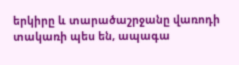երկիրը և տարածաշրջանը վառոդի տակառի պես են, ապագա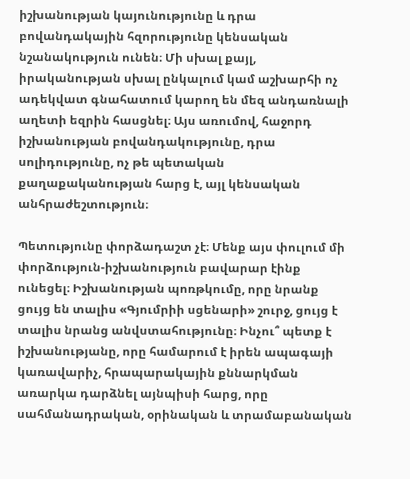իշխանության կայունությունը և դրա բովանդակային հզորությունը կենսական նշանակություն ունեն։ Մի սխալ քայլ, իրականության սխալ ընկալում կամ աշխարհի ոչ ադեկվատ գնահատում կարող են մեզ անդառնալի աղետի եզրին հասցնել։ Այս առումով, հաջորդ իշխանության բովանդակությունը, դրա սոլիդությունը, ոչ թե պետական քաղաքականության հարց է, այլ կենսական անհրաժեշտություն։

Պետությունը փորձադաշտ չէ։ Մենք այս փուլում մի փորձություն-իշխանություն բավարար էինք ունեցել։ Իշխանության պոռթկումը, որը նրանք ցույց են տալիս «Գյումրիի սցենարի» շուրջ, ցույց է տալիս նրանց անվստահությունը։ Ինչու՞ պետք է իշխանությանը, որը համարում է իրեն ապագայի կառավարիչ, հրապարակային քննարկման առարկա դարձնել այնպիսի հարց, որը սահմանադրական, օրինական և տրամաբանական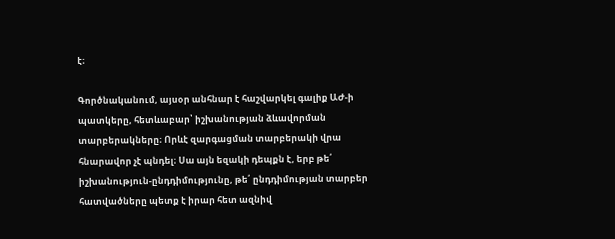է։

Գործնականում, այսօր անհնար է հաշվարկել գալիք ԱԺ-ի պատկերը, հետևաբար՝ իշխանության ձևավորման տարբերակները։ Որևէ զարգացման տարբերակի վրա հնարավոր չէ պնդել։ Սա այն եզակի դեպքն է, երբ թե՛ իշխանություն-ընդդիմությունը, թե՛ ընդդիմության տարբեր հատվածները պետք է իրար հետ ազնիվ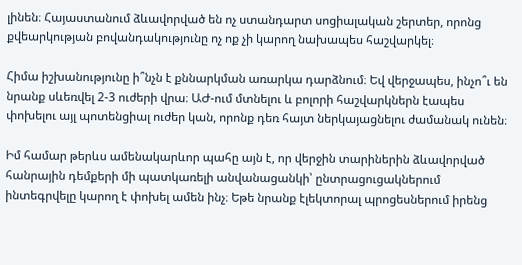լինեն։ Հայաստանում ձևավորված են ոչ ստանդարտ սոցիալական շերտեր, որոնց քվեարկության բովանդակությունը ոչ ոք չի կարող նախապես հաշվարկել։

Հիմա իշխանությունը ի՞նչն է քննարկման առարկա դարձնում։ Եվ վերջապես, ինչո՞ւ են նրանք սևեռվել 2-3 ուժերի վրա։ ԱԺ-ում մտնելու և բոլորի հաշվարկներն էապես փոխելու այլ պոտենցիալ ուժեր կան, որոնք դեռ հայտ ներկայացնելու ժամանակ ունեն։

Իմ համար թերևս ամենակարևոր պահը այն է, որ վերջին տարիներին ձևավորված հանրային դեմքերի մի պատկառելի անվանացանկի՝ ընտրացուցակներում ինտեգրվելը կարող է փոխել ամեն ինչ։ Եթե նրանք էլեկտորալ պրոցեսներում իրենց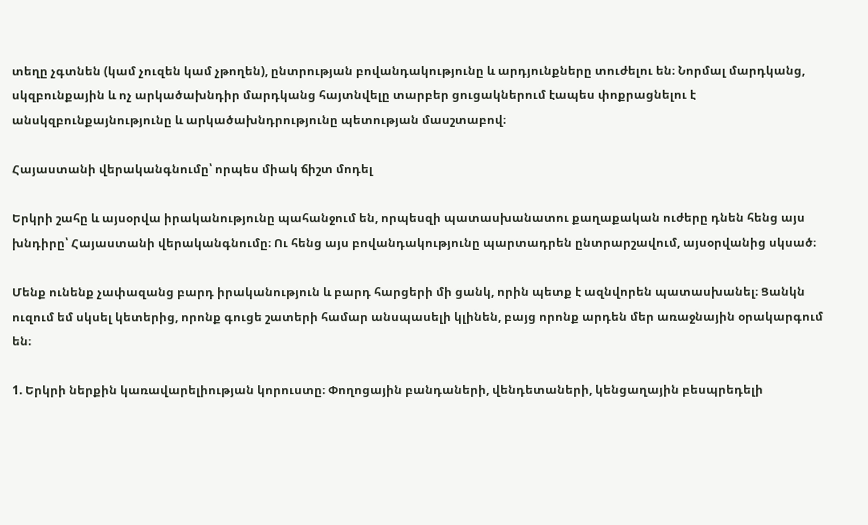տեղը չգտնեն (կամ չուզեն կամ չթողեն), ընտրության բովանդակությունը և արդյունքները տուժելու են։ Նորմալ մարդկանց, սկզբունքային և ոչ արկածախնդիր մարդկանց հայտնվելը տարբեր ցուցակներում էապես փոքրացնելու է անսկզբունքայնությունը և արկածախնդրությունը պետության մասշտաբով։

Հայաստանի վերականգնումը՝ որպես միակ ճիշտ մոդել

Երկրի շահը և այսօրվա իրականությունը պահանջում են, որպեսզի պատասխանատու քաղաքական ուժերը դնեն հենց այս խնդիրը՝ Հայաստանի վերականգնումը։ Ու հենց այս բովանդակությունը պարտադրեն ընտրարշավում, այսօրվանից սկսած։

Մենք ունենք չափազանց բարդ իրականություն և բարդ հարցերի մի ցանկ, որին պետք է ազնվորեն պատասխանել։ Ցանկն ուզում եմ սկսել կետերից, որոնք գուցե շատերի համար անսպասելի կլինեն, բայց որոնք արդեն մեր առաջնային օրակարգում են։

1. Երկրի ներքին կառավարելիության կորուստը։ Փողոցային բանդաների, վենդետաների, կենցաղային բեսպրեդելի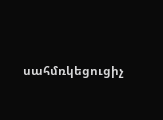սահմռկեցուցիչ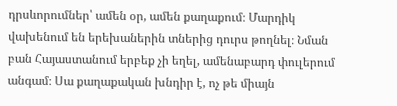դրսևորումներ՝ ամեն օր, ամեն քաղաքում։ Մարդիկ վախենում են երեխաներին տներից դուրս թողնել։ Նման բան Հայաստանում երբեք չի եղել, ամենաբարդ փուլերում անգամ։ Սա քաղաքական խնդիր է, ոչ թե միայն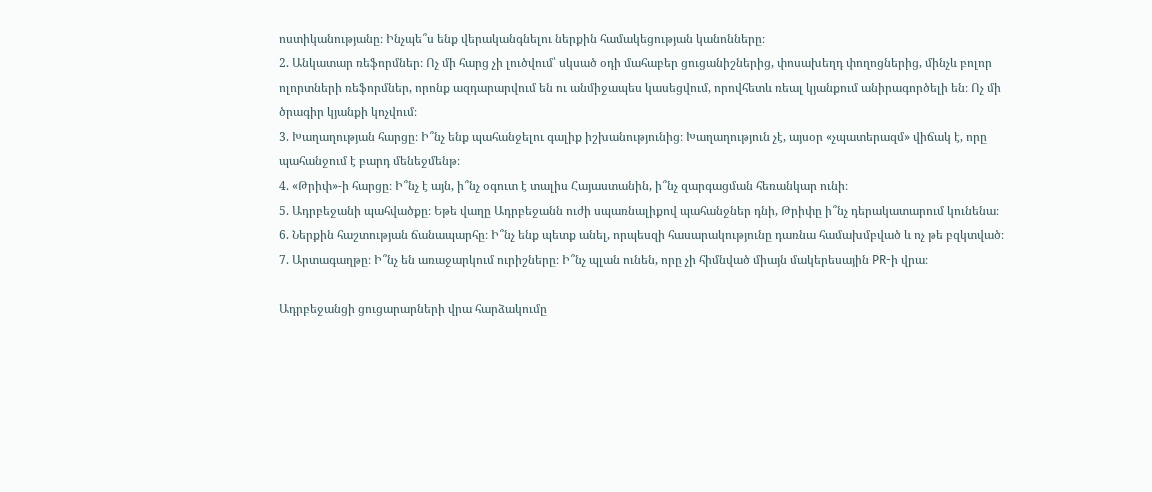ոստիկանությանը։ Ինչպե՞ս ենք վերականգնելու ներքին համակեցության կանոնները։
2. Անկատար ռեֆորմներ։ Ոչ մի հարց չի լուծվում՝ սկսած օդի մահաբեր ցուցանիշներից, փոսախեղդ փողոցներից, մինչև բոլոր ոլորտների ռեֆորմներ, որոնք ազդարարվում են ու անմիջապես կասեցվում, որովհետև ռեալ կյանքում անիրագործելի են։ Ոչ մի ծրագիր կյանքի կոչվում։
3. Խաղաղության հարցը։ Ի՞նչ ենք պահանջելու գալիք իշխանությունից։ Խաղաղություն չէ, այսօր «չպատերազմ» վիճակ է, որը պահանջում է բարդ մենեջմենթ։
4. «Թրիփ»-ի հարցը։ Ի՞նչ է այն, ի՞նչ օգուտ է տալիս Հայաստանին, ի՞նչ զարգացման հեռանկար ունի։
5. Ադրբեջանի պահվածքը։ Եթե վաղը Ադրբեջանն ուժի սպառնալիքով պահանջներ դնի, Թրիփը ի՞նչ դերակատարում կունենա։
6. Ներքին հաշտության ճանապարհը։ Ի՞նչ ենք պետք անել, որպեսզի հասարակությունը դառնա համախմբված և ոչ թե բզկտված։
7. Արտագաղթը։ Ի՞նչ են առաջարկում ուրիշները։ Ի՞նչ պլան ունեն, որը չի հիմնված միայն մակերեսային PR-ի վրա։

Ադրբեջանցի ցուցարարների վրա հարձակումը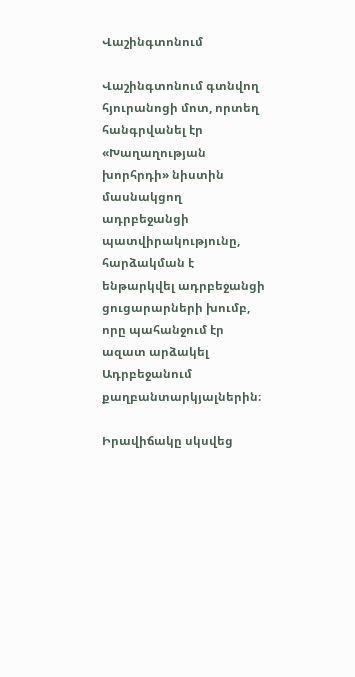Վաշինգտոնում

Վաշինգտոնում գտնվող հյուրանոցի մոտ, որտեղ հանգրվանել էր «Խաղաղության խորհրդի» նիստին մասնակցող ադրբեջանցի պատվիրակությունը, հարձակման է ենթարկվել ադրբեջանցի ցուցարարների խումբ, որը պահանջում էր ազատ արձակել Ադրբեջանում քաղբանտարկյալներին։

Իրավիճակը սկսվեց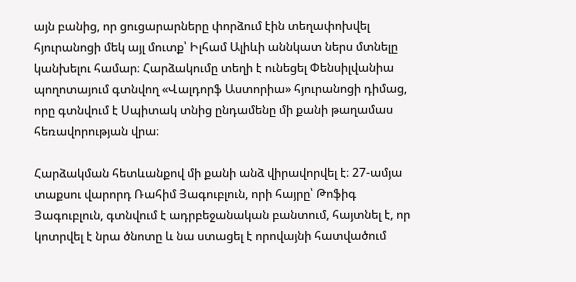այն բանից, որ ցուցարարները փորձում էին տեղափոխվել հյուրանոցի մեկ այլ մուտք՝ Իլհամ Ալիևի աննկատ ներս մտնելը կանխելու համար։ Հարձակումը տեղի է ունեցել Փենսիլվանիա պողոտայում գտնվող «Վալդորֆ Աստորիա» հյուրանոցի դիմաց, որը գտնվում է Սպիտակ տնից ընդամենը մի քանի թաղամաս հեռավորության վրա։

Հարձակման հետևանքով մի քանի անձ վիրավորվել է։ 27-ամյա տաքսու վարորդ Ռահիմ Յագուբլուն, որի հայրը՝ Թոֆիգ Յագուբլուն, գտնվում է ադրբեջանական բանտում, հայտնել է, որ կոտրվել է նրա ծնոտը և նա ստացել է որովայնի հատվածում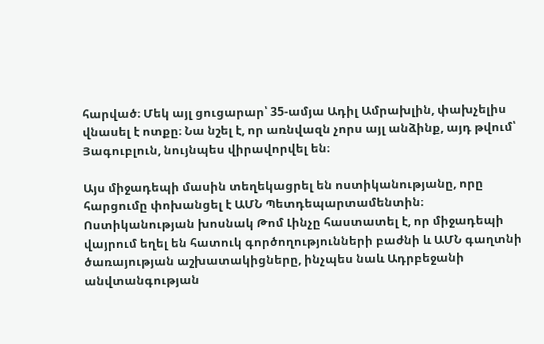հարված։ Մեկ այլ ցուցարար՝ 35-ամյա Ադիլ Ամրախլին, փախչելիս վնասել է ոտքը։ Նա նշել է, որ առնվազն չորս այլ անձինք, այդ թվում՝ Յագուբլուն, նույնպես վիրավորվել են։

Այս միջադեպի մասին տեղեկացրել են ոստիկանությանը, որը հարցումը փոխանցել է ԱՄՆ Պետդեպարտամենտին։ Ոստիկանության խոսնակ Թոմ Լինչը հաստատել է, որ միջադեպի վայրում եղել են հատուկ գործողությունների բաժնի և ԱՄՆ գաղտնի ծառայության աշխատակիցները, ինչպես նաև Ադրբեջանի անվտանգության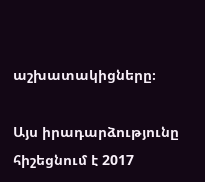աշխատակիցները։

Այս իրադարձությունը հիշեցնում է 2017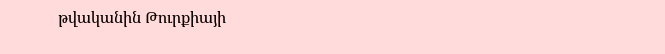թվականին Թուրքիայի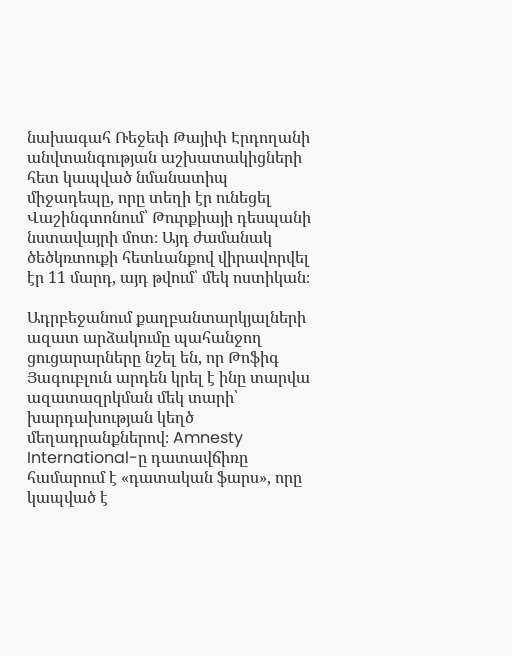նախագահ Ռեջեփ Թայիփ Էրդողանի անվտանգության աշխատակիցների հետ կապված նմանատիպ միջադեպը, որը տեղի էր ունեցել Վաշինգտոնում՝ Թուրքիայի դեսպանի նստավայրի մոտ։ Այդ ժամանակ ծեծկռտուքի հետևանքով վիրավորվել էր 11 մարդ, այդ թվում՝ մեկ ոստիկան։

Ադրբեջանում քաղբանտարկյալների ազատ արձակումը պահանջող ցուցարարները նշել են, որ Թոֆիգ Յագուբլուն արդեն կրել է ինը տարվա ազատազրկման մեկ տարի՝ խարդախության կեղծ մեղադրանքներով։ Amnesty International-ը դատավճիռը համարում է «դատական ֆարս», որը կապված է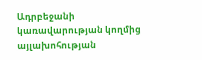Ադրբեջանի կառավարության կողմից այլախոհության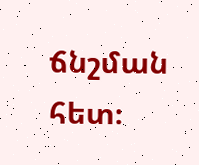ճնշման հետ։